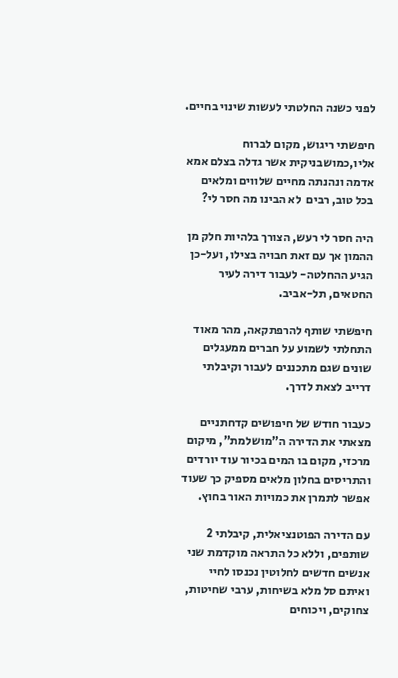לפני כשנה החלטתי לעשות שינוי בחיים.

חיפשתי ריגוש, מקום לברוח אליו,כמושבניקית אשר גדלה בצלם אמא אדמה ונהנתה מחיים שלווים ומלאים בכל טוב, רבים  לא הבינו מה חסר לי?

היה חסר לי רעש, הצורך בלהיות חלק מן ההמון אך עם זאת חבויה בצילו, ועל-כן הגיע ההחלטה- לעבור דירה לעיר החטאים, תל-אביב.

חיפשתי שותף להרפתקאה, מהר מאוד התחלתי לשמוע על חברים ממעגלים שונים שגם מתכננים לעבור וקיבלתי דרייב לצאת לדרך.

כעבור חודש של חיפושים קדחתניים מצאתי את הדירה ה”מושלמת”, מיקום מרכזי, מקום בו המים בכיור עוד יורדים והתריסים בחלון מלאים מספיק כך שעוד אפשר לתמרן את כמויות האור בחוץ.

עם הדירה הפוטנציאלית, קיבלתי 2 שותפים, וללא כל התראה מוקדמת שני אנשים חדשים לחלוטין נכנסו לחיי ואיתם סל מלא בשיחות, ערבי שחיטות, צחוקים, ויכוחים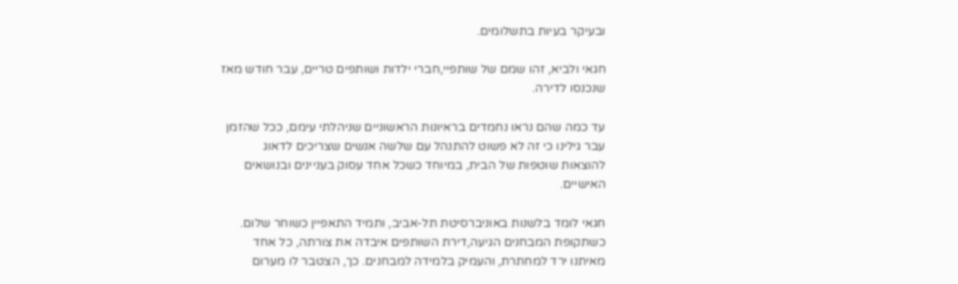ובעיקר בעיות בתשלומים.

חגאי ולביא, זהו שמם של שותפיי,חברי ילדות ושותפים טריים, עבר חודש מאז שנכנסו לדירה.

עד כמה שהם נראו נחמדים בראיונות הראשוניים שניהלתי עימם, ככל שהזמן עבר גילינו כי זה לא פשוט להתנהל עם שלשה אנשים שצריכים לדאוג להוצאות שוטפות של הבית, במיוחד כשכל אחד עסוק בעניינים ובנושאים האישיים.

חגאי לומד בלשנות באוניברסיטת תל-אביב, ותמיד התאפיין כשוחר שלום. כשתקופת המבחנים הגיעה,דירת השותפים איבדה את צורתה, כל אחד מאיתנו ירד למחתרת, והעמיק בלמידה למבחנים. כך, הצטבר לו מערום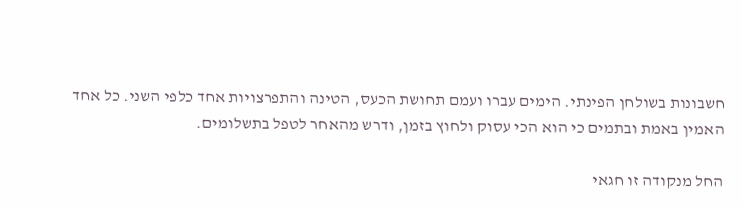חשבונות בשולחן הפינתי. הימים עברו ועמם תחושת הכעס, הטינה והתפרצויות אחד כלפי השני. כל אחד האמין באמת ובתמים כי הוא הכי עסוק ולחוץ בזמן, ודרש מהאחר לטפל בתשלומים.

החל מנקודה זו חגאי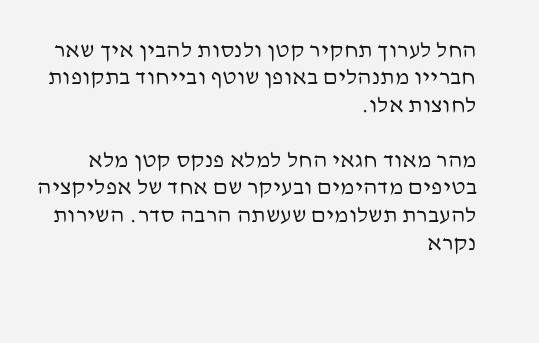החל לערוך תחקיר קטן ולנסות להבין איך שאר חברייו מתנהלים באופן שוטף ובייחוד בתקופות לחוצות אלו.

מהר מאוד חגאי החל למלא פנקס קטן מלא בטיפים מדהימים ובעיקר שם אחד של אפליקציה להעברת תשלומים שעשתה הרבה סדר. השירות נקרא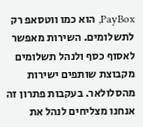PayBox, הוא כמו ווטסאפ רק  לתשלומים. השירות מאפשר לאסוף כסף ולנהל תשלומים מקבוצת שותפים ישירות מהסלולאר. בעקבות פתרון זה אנחנו מצליחים לנהל את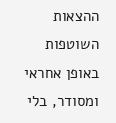ההצאות השוטפות באופן אחראי ומסודר, בלי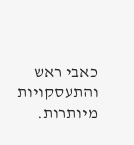כאבי ראש והתעסקויות מיותרות.